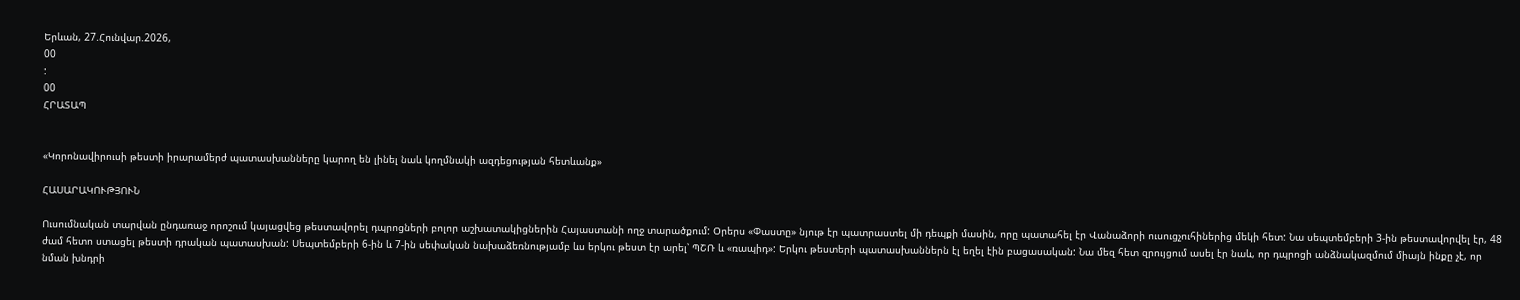Երևան, 27.Հունվար.2026,
00
:
00
ՀՐԱՏԱՊ


«Կորոնավիրուսի թեստի իրարամերժ պատասխանները կարող են լինել նաև կողմնակի ազդեցության հետևանք»

ՀԱՍԱՐԱԿՈՒԹՅՈՒՆ

Ուսումնական տարվան ընդառաջ որոշում կայացվեց թեստավորել դպրոցների բոլոր աշխատակիցներին Հայաստանի ողջ տարածքում: Օրերս «Փաստը» նյութ էր պատրաստել մի դեպքի մասին, որը պատահել էր Վանաձորի ուսուցչուհիներից մեկի հետ: Նա սեպտեմբերի 3-ին թեստավորվել էր, 48 ժամ հետո ստացել թեստի դրական պատասխան: Սեպտեմբերի 6-ին և 7-ին սեփական նախաձեռնությամբ ևս երկու թեստ էր արել՝ ՊՇՌ և «ռապիդ»: Երկու թեստերի պատասխաններն էլ եղել էին բացասական: Նա մեզ հետ զրույցում ասել էր նաև, որ դպրոցի անձնակազմում միայն ինքը չէ, որ նման խնդրի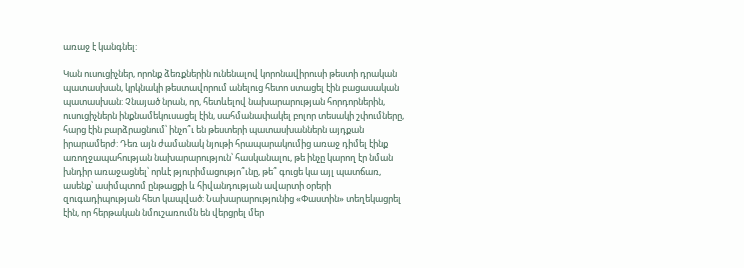առաջ է կանգնել:

Կան ուսուցիչներ, որոնք ձեռքներին ունենալով կորոնավիրուսի թեստի դրական պատասխան, կրկնակի թեստավորում անելուց հետո ստացել էին բացասական պատասխան: Չնայած նրան, որ, հետևելով նախարարության հորդորներին, ուսուցիչներն ինքնամեկուսացել էին, սահմանափակել բոլոր տեսակի շփումները, հարց էին բարձրացնում՝ ինչո՞ւ են թեստերի պատասխաններն այդքան իրարամերժ: Դեռ այն ժամանակ նյութի հրապարակումից առաջ դիմել էինք առողջապահության նախարարություն՝ հասկանալու, թե ինչը կարող էր նման խնդիր առաջացնել՝ որևէ թյուրիմացությո՞ւնը, թե՞ գուցե կա այլ պատճառ, ասենք՝ ասիմպտոմ ընթացքի և հիվանդության ավարտի օրերի զուգադիպության հետ կապված: Նախարարությունից «Փաստին» տեղեկացրել էին, որ հերթական նմուշառումն են վերցրել մեր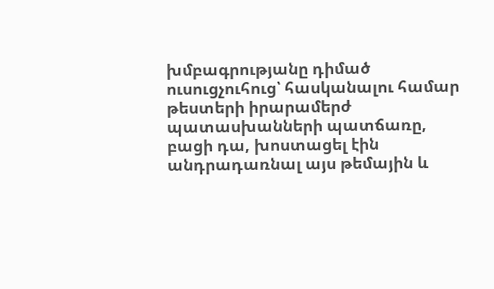խմբագրությանը դիմած ուսուցչուհուց՝ հասկանալու համար թեստերի իրարամերժ պատասխանների պատճառը, բացի դա, խոստացել էին անդրադառնալ այս թեմային և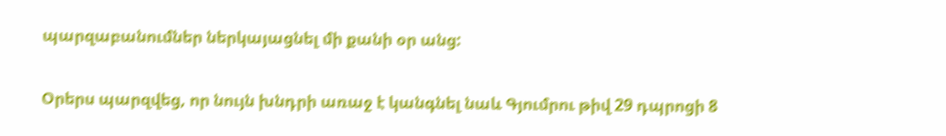պարզաբանումներ ներկայացնել մի քանի օր անց:

Օրերս պարզվեց, որ նույն խնդրի առաջ է կանգնել նաև Գյումրու թիվ 29 դպրոցի 8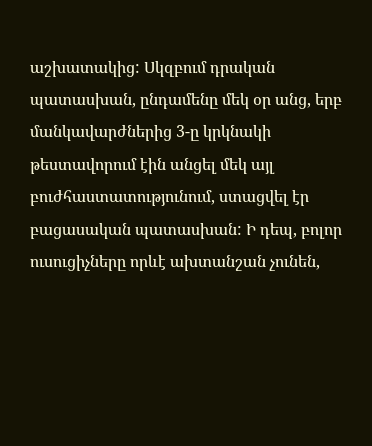աշխատակից: Սկզբում դրական պատասխան, ընդամենը մեկ օր անց, երբ մանկավարժներից 3-ը կրկնակի թեստավորում էին անցել մեկ այլ բուժհաստատությունում, ստացվել էր բացասական պատասխան: Ի դեպ, բոլոր ուսուցիչները որևէ ախտանշան չունեն,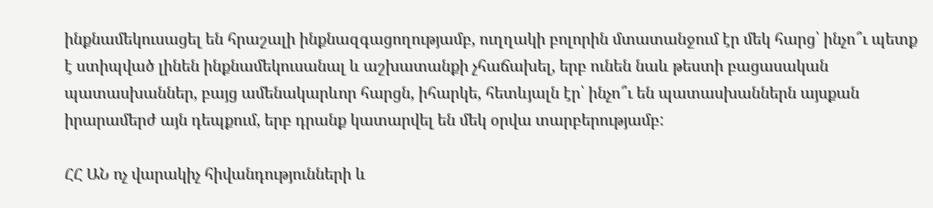ինքնամեկուսացել են հրաշալի ինքնազգացողությամբ, ուղղակի բոլորին մտատանջում էր մեկ հարց՝ ինչո՞ւ պետք է ստիպված լինեն ինքնամեկուսանալ և աշխատանքի չհաճախել, երբ ունեն նաև թեստի բացասական պատասխաններ, բայց ամենակարևոր հարցն, իհարկե, հետևյալն էր՝ ինչո՞ւ են պատասխաններն այսքան իրարամերժ այն դեպքում, երբ դրանք կատարվել են մեկ օրվա տարբերությամբ:

ՀՀ ԱՆ ոչ վարակիչ հիվանդությունների և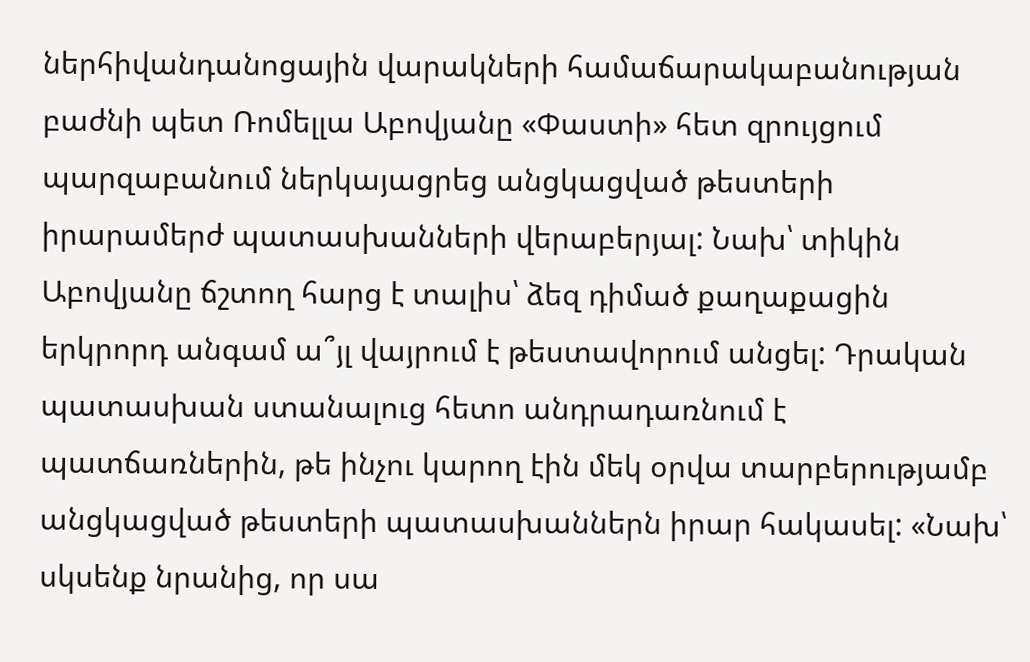ներհիվանդանոցային վարակների համաճարակաբանության բաժնի պետ Ռոմելլա Աբովյանը «Փաստի» հետ զրույցում պարզաբանում ներկայացրեց անցկացված թեստերի իրարամերժ պատասխանների վերաբերյալ: Նախ՝ տիկին Աբովյանը ճշտող հարց է տալիս՝ ձեզ դիմած քաղաքացին երկրորդ անգամ ա՞յլ վայրում է թեստավորում անցել: Դրական պատասխան ստանալուց հետո անդրադառնում է պատճառներին, թե ինչու կարող էին մեկ օրվա տարբերությամբ անցկացված թեստերի պատասխաններն իրար հակասել: «Նախ՝ սկսենք նրանից, որ սա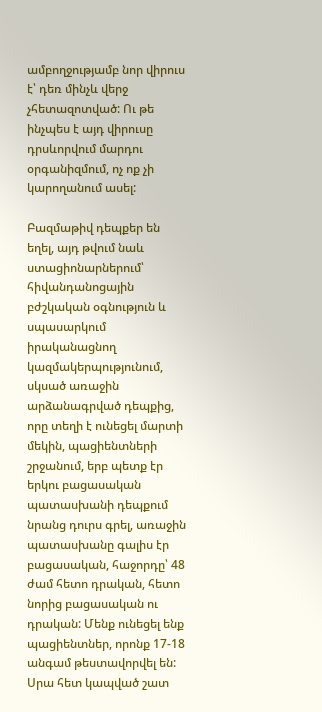ամբողջությամբ նոր վիրուս է՝ դեռ մինչև վերջ չհետազոտված: Ու թե ինչպես է այդ վիրուսը դրսևորվում մարդու օրգանիզմում, ոչ ոք չի կարողանում ասել:

Բազմաթիվ դեպքեր են եղել, այդ թվում նաև ստացիոնարներում՝ հիվանդանոցային բժշկական օգնություն և սպասարկում իրականացնող կազմակերպությունում, սկսած առաջին արձանագրված դեպքից, որը տեղի է ունեցել մարտի մեկին, պացիենտների շրջանում, երբ պետք էր երկու բացասական պատասխանի դեպքում նրանց դուրս գրել, առաջին պատասխանը գալիս էր բացասական, հաջորդը՝ 48 ժամ հետո դրական, հետո նորից բացասական ու դրական: Մենք ունեցել ենք պացիենտներ, որոնք 17-18 անգամ թեստավորվել են: Սրա հետ կապված շատ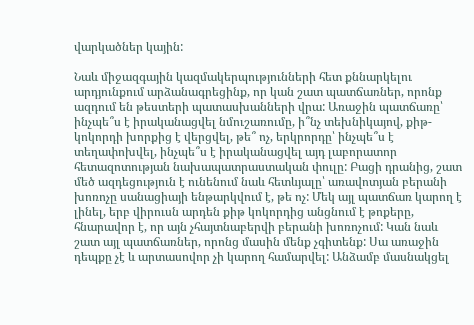վարկածներ կային:

Նաև միջազգային կազմակերպությունների հետ քննարկելու արդյունքում արձանագրեցինք, որ կան շատ պատճառներ, որոնք ազդում են թեստերի պատասխանների վրա: Առաջին պատճառը՝ ինչպե՞ս է իրականացվել նմուշառումը, ի՞նչ տեխնիկայով, քիթ-կոկորդի խորքից է վերցվել, թե՞ ոչ, երկրորդը՝ ինչպե՞ս է տեղափոխվել, ինչպե՞ս է իրականացվել այդ լաբորատոր հետազոտության նախապատրաստական փուլը: Բացի դրանից, շատ մեծ ազդեցություն է ունենում նաև հետևյալը՝ առավոտյան բերանի խոռոչը սանացիայի ենթարկվում է, թե ոչ: Մեկ այլ պատճառ կարող է լինել, երբ վիրուսն արդեն քիթ կոկորդից անցնում է թոքերը, հնարավոր է, որ այն չհայտնաբերվի բերանի խոռոչում: Կան նաև շատ այլ պատճառներ, որոնց մասին մենք չգիտենք: Սա առաջին դեպքը չէ և արտասովոր չի կարող համարվել: Անձամբ մասնակցել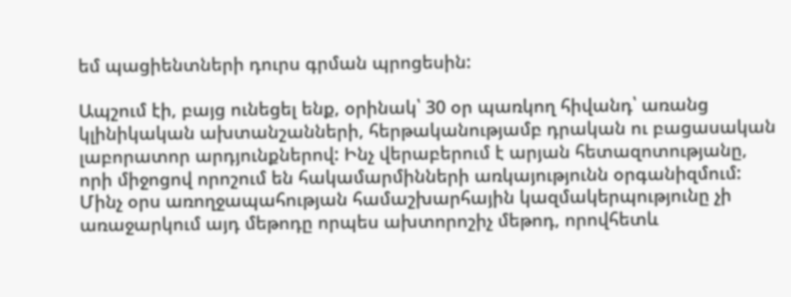եմ պացիենտների դուրս գրման պրոցեսին:

Ապշում էի, բայց ունեցել ենք, օրինակ՝ 30 օր պառկող հիվանդ՝ առանց կլինիկական ախտանշանների, հերթականությամբ դրական ու բացասական լաբորատոր արդյունքներով: Ինչ վերաբերում է արյան հետազոտությանը, որի միջոցով որոշում են հակամարմինների առկայությունն օրգանիզմում: Մինչ օրս առողջապահության համաշխարհային կազմակերպությունը չի առաջարկում այդ մեթոդը որպես ախտորոշիչ մեթոդ, որովհետև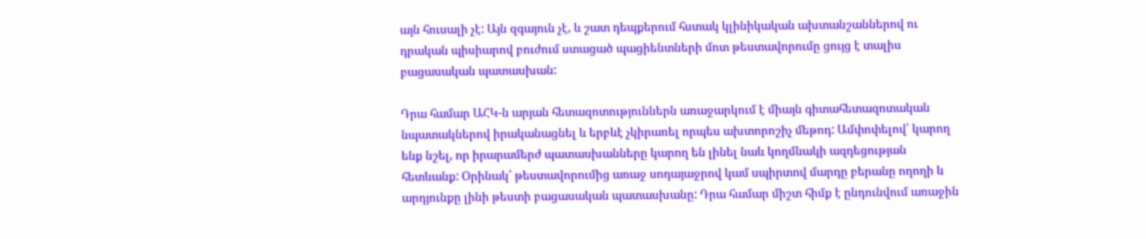այն հուսալի չէ: Այն զգայուն չէ, և շատ դեպքերում հստակ կլինիկական ախտանշաններով ու դրական պիսիարով բուժում ստացած պացիենտների մոտ թեստավորումը ցույց է տալիս բացասական պատասխան:

Դրա համար ԱՀԿ-ն արյան հետազոտություններն առաջարկում է միայն գիտահետազոտական նպատակներով իրականացնել և երբևէ չկիրառել որպես ախտորոշիչ մեթոդ: Ամփոփելով՝ կարող ենք նշել, որ իրարամերժ պատասխանները կարող են լինել նաև կողմնակի ազդեցության հետևանք: Օրինակ՝ թեստավորումից առաջ սոդայաջրով կամ սպիրտով մարդը բերանը ողողի և արդյունքը լինի թեստի բացասական պատասխանը: Դրա համար միշտ հիմք է ընդունվում առաջին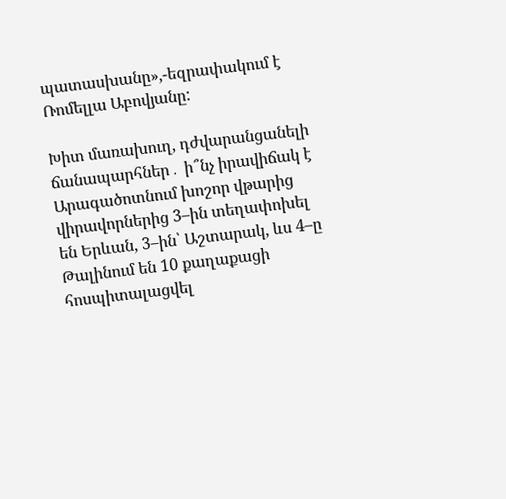պատասխանը»,-եզրափակում է Ռոմելլա Աբովյանը:

Խիտ մառախուղ, դժվարանցանելի ճանապարհներ․ ի՞նչ իրավիճակ է Արագածոտնում խոշոր վթարից վիրավորներից 3–ին տեղափոխել են Երևան, 3–ին՝ Աշտարակ, ևս 4–ը Թալինում են 10 քաղաքացի հոսպիտալացվել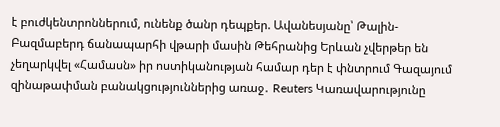է բուժկենտրոններում, ունենք ծանր դեպքեր. Ավանեսյանը՝ Թալին-Բազմաբերդ ճանապարհի վթարի մասին Թեհրանից Երևան չվերթեր են չեղարկվել «Համասն» իր ոստիկանության համար դեր է փնտրում Գազայում զինաթափման բանակցություններից առաջ․ Reuters Կառավարությունը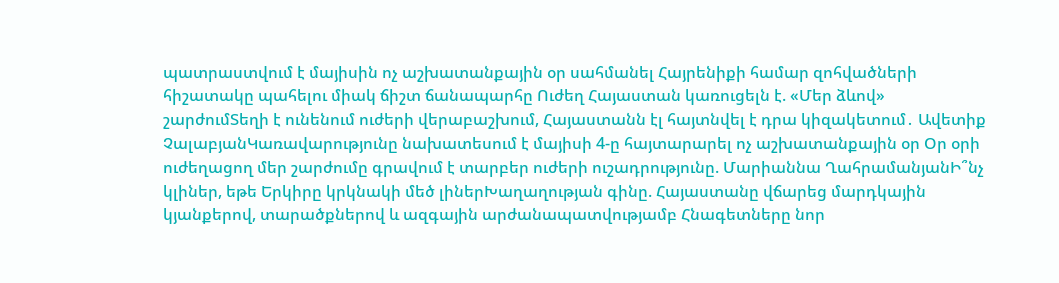պատրաստվում է մայիսին ոչ աշխատանքային օր սահմանել Հայրենիքի համար զոհվածների հիշատակը պահելու միակ ճիշտ ճանապարհը Ուժեղ Հայաստան կառուցելն է. «Մեր ձևով» շարժումՏեղի է ունենում ուժերի վերաբաշխում, Հայաստանն էլ հայտնվել է դրա կիզակետում․ Ավետիք ՉալաբյանԿառավարությունը նախատեսում է մայիսի 4-ը հայտարարել ոչ աշխատանքային օր Օր օրի ուժեղացող մեր շարժումը գրավում է տարբեր ուժերի ուշադրությունը. Մարիաննա ՂահրամանյանԻ՞նչ կլիներ, եթե Երկիրը կրկնակի մեծ լիներԽաղաղության գինը. Հայաստանը վճարեց մարդկային կյանքերով, տարածքներով և ազգային արժանապատվությամբ Հնագետները նոր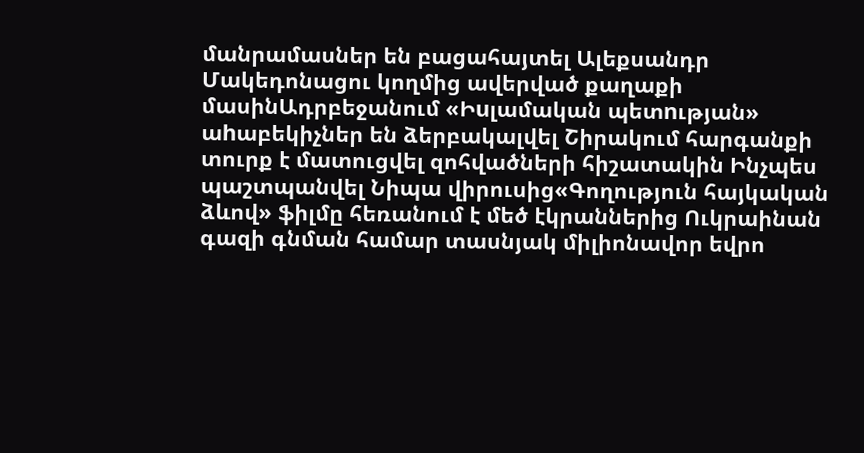մանրամասներ են բացահայտել Ալեքսանդր Մակեդոնացու կողմից ավերված քաղաքի մասինԱդրբեջանում «Իuլամական պետnւթյան» աhաբեկիչներ են ձերբակալվել Շիրակում հարգանքի տուրք է մատուցվել զոհվածների հիշատակին Ինչպես պաշտպանվել Նիպա վիրուսից«Գողություն հայկական ձևով» ֆիլմը հեռանում է մեծ էկրաններից Ուկրաինան գազի գնման համար տասնյակ միլիոնավոր եվրո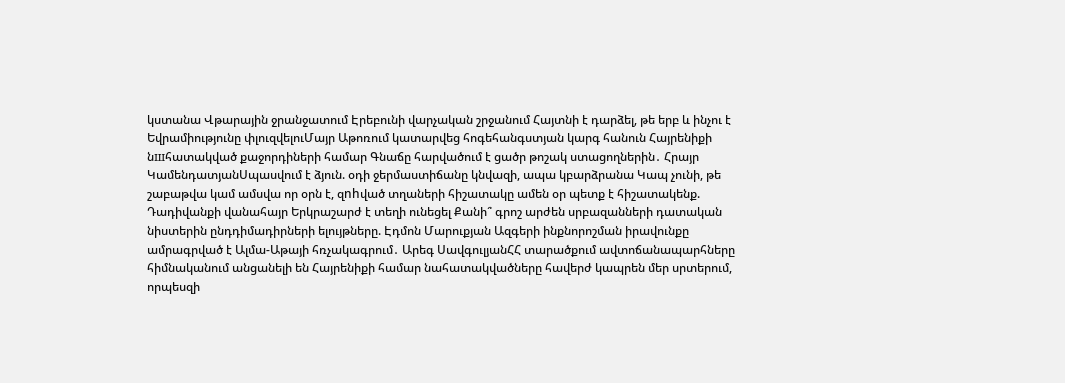կստանա Վթարային ջրանջատում Էրեբունի վարչական շրջանում Հայտնի է դարձել, թե երբ և ինչու է Եվրամիությունը փլուզվելուՄայր Աթոռում կատարվեց հոգեհանգստյան կարգ հանուն Հայրենիքի նшհատակված քաջորդիների համար Գնաճը հարվածում է ցածր թոշակ ստացողներին․ Հրայր ԿամենդատյանՍպասվում է ձյուն. օդի ջերմաստիճանը կնվազի, ապա կբարձրանա Կապ չունի, թե շաբաթվա կամ ամսվա որ օրն է, զnhված տղաների հիշատակը ամեն օր պետք է հիշատակենք. Դադիվանքի վանահայր Երկրաշարժ է տեղի ունեցել Քանի՞ գրոշ արժեն սրբազանների դատական նիստերին ընդդիմադիրների ելույթները. Էդմոն Մարուքյան Ազգերի ինքնորոշման իրավունքը ամրագրված է Ալմա-Աթայի հռչակագրում․ Արեգ ՍավգուլյանՀՀ տարածքում ավտոճանապարհները հիմնականում անցանելի են Հայրենիքի համար նահատակվածները հավերժ կապրեն մեր սրտերում, որպեսզի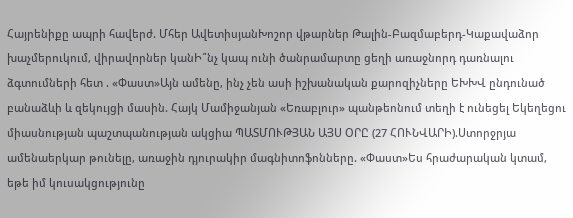Հայրենիքը ապրի հավերժ. Մհեր ԱվետիսյանԽոշոր վթարներ Թալին-Բազմաբերդ-Կաքավաձոր խաչմերուկում, վիրավnրներ կանԻ՞նչ կապ ունի ծանրամարտը ցեղի առաջնորդ դառնալու ձգտումների հետ . «Փաստ»Այն ամենը, ինչ չեն ասի իշխանական քարոզիչները ԵԽԽՎ ընդունած բանաձևի և զեկույցի մասին. Հայկ Մամիջանյան «Եռաբլուր» պանթեոնում տեղի է ունեցել Եկեղեցու միասնության պաշտպանության ակցիա ՊԱՏՄՈՒԹՅԱՆ ԱՅՍ ՕՐԸ (27 ՀՈՒՆՎԱՐԻ).Ստորջրյա ամենաերկար թունելը, առաջին դյուրակիր մագնիտոֆոնները. «Փաստ»Ես հրաժարական կտամ, եթե իմ կուսակցությունը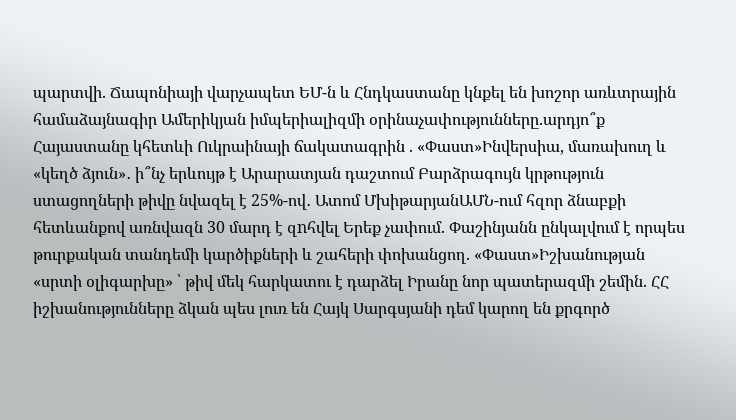պարտվի. Ճապոնիայի վարչապետ ԵՄ-ն և Հնդկաստանը կնքել են խոշոր առևտրային համաձայնագիր Ամերիկյան իմպերիալիզմի օրինաչափությունները.արդյո՞ք Հայաստանը կհետևի Ուկրաինայի ճակատագրին . «Փաստ»Ինվերսիա, մառախուղ և «կեղծ ձյուն»․ ի՞նչ երևույթ է Արարատյան դաշտում Բարձրագույն կրթություն ստացողների թիվը նվազել է 25%-ով․ Ատոմ ՄխիթարյանԱՄՆ-ում հզոր ձնաբքի հետևանքով առնվազն 30 մարդ է զnհվել Երեք չափում. Փաշինյանն ընկալվում է որպես թուրքական տանդեմի կարծիքների և շահերի փոխանցող. «Փաստ»Իշխանության «սրտի օլիգարխը» ՝ թիվ մեկ հարկատու է դարձել Իրանը նոր պատերազմի շեմին. ՀՀ իշխանությունները ձկան պես լուռ են Հայկ Սարգսյանի դեմ կարող են քրգործ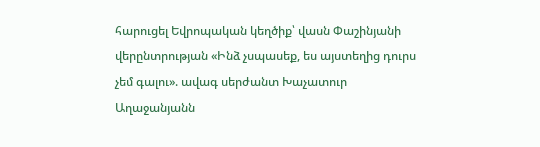հարուցել Եվրոպական կեղծիք՝ վասն Փաշինյանի վերընտրության «Ինձ չսպասեք, ես այստեղից դուրս չեմ գալու». ավագ սերժանտ Խաչատուր Աղաջանյանն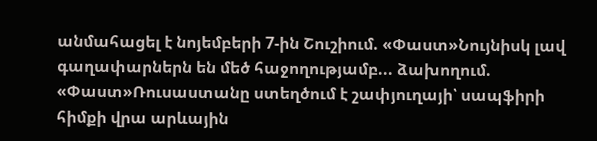անմահացել է նոյեմբերի 7-ին Շուշիում. «Փաստ»Նույնիսկ լավ գաղափարներն են մեծ հաջողությամբ... ձախողում. «Փաստ»Ռուսաստանը ստեղծում է շափյուղայի՝ սապֆիրի հիմքի վրա արևային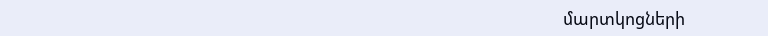մարտկոցների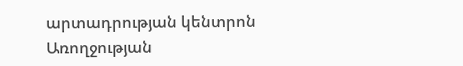արտադրության կենտրոն Առողջության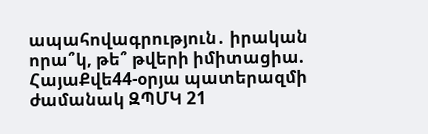ապահովագրություն․ իրական որա՞կ, թե՞ թվերի իմիտացիա. ՀայաՔվե44-օրյա պատերազմի ժամանակ ԶՊՄԿ 21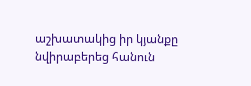աշխատակից իր կյանքը նվիրաբերեց հանուն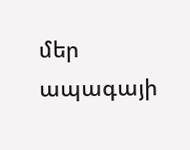մեր ապագայի